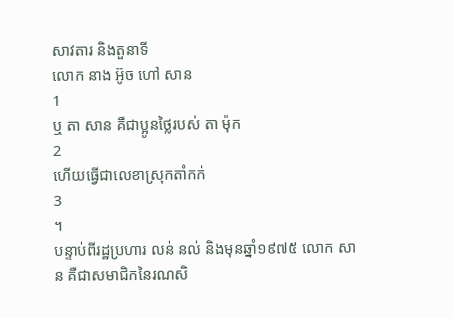សាវតារ និងតួនាទី
លោក នាង អ៊ូច ហៅ សាន
1
ឬ តា សាន គឺជាប្អូនថ្លៃរបស់ តា ម៉ុក
2
ហើយធ្វើជាលេខាស្រុកតាំកក់
3
។
បន្ទាប់ពីរដ្ឋប្រហារ លន់ នល់ និងមុនឆ្នាំ១៩៧៥ លោក សាន គឺជាសមាជិកនៃរណសិ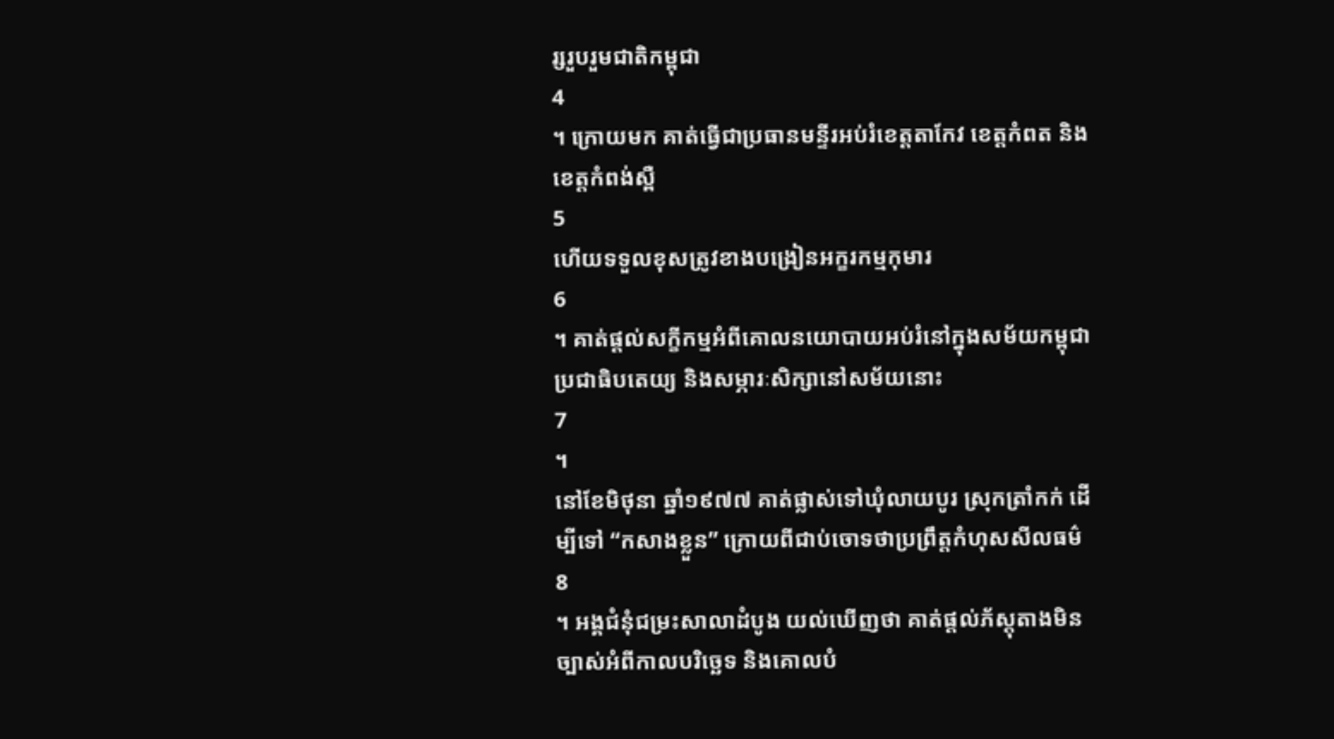រ្សរួបរួមជាតិកម្ពុជា
4
។ ក្រោយមក គាត់ធ្វើជាប្រធានមន្ទីរអប់រំខេត្តតាកែវ ខេត្តកំពត និងខេត្តកំពង់ស្ពឺ
5
ហើយទទួលខុសត្រូវខាងបង្រៀនអក្ខរកម្មកុមារ
6
។ គាត់ផ្តល់សក្ខីកម្មអំពីគោលនយោបាយអប់រំនៅក្នុងសម័យកម្ពុជាប្រជាធិបតេយ្យ និងសម្ភារៈសិក្សានៅសម័យនោះ
7
។
នៅខែមិថុនា ឆ្នាំ១៩៧៧ គាត់ផ្លាស់ទៅឃុំលាយបូរ ស្រុកត្រាំកក់ ដើម្បីទៅ “កសាងខ្លួន” ក្រោយពីជាប់ចោទថាប្រព្រឹត្តកំហុសសីលធម៌
8
។ អង្គជំនុំជម្រះសាលាដំបូង យល់ឃើញថា គាត់ផ្តល់ភ័ស្តុតាងមិនច្បាស់អំពីកាលបរិច្ឆេទ និងគោលបំ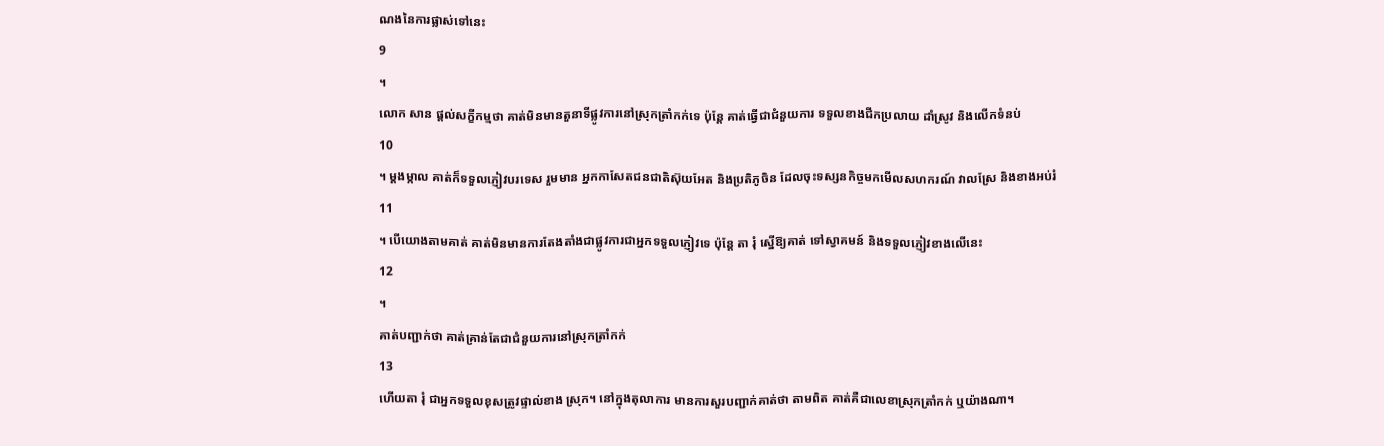ណងនៃការផ្លាស់ទៅនេះ
9
។
លោក សាន ផ្តល់សក្ខីកម្មថា គាត់មិនមានតួនាទីផ្លូវការនៅស្រុកត្រាំកក់ទេ ប៉ុន្តែ គាត់ធ្វើជាជំនួយការ ទទួលខាងជីកប្រលាយ ដាំស្រូវ និងលើកទំនប់
10
។ ម្តងម្កាល គាត់ក៏ទទួលភ្ញៀវបរទេស រួមមាន អ្នកកាសែតជនជាតិស៊ុយអែត និងប្រតិភូចិន ដែលចុះទស្សនកិច្ចមកមើលសហករណ៍ វាលស្រែ និងខាងអប់រំ
11
។ បើយោងតាមគាត់ គាត់មិនមានការតែងតាំងជាផ្លូវការជាអ្នកទទួលភ្ញៀវទេ ប៉ុន្តែ តា រុំ ស្នើឱ្យគាត់ ទៅស្វាគមន៍ និងទទួលភ្ញៀវខាងលើនេះ
12
។
គាត់បញ្ជាក់ថា គាត់គ្រាន់តែជាជំនួយការនៅស្រុកត្រាំកក់
13
ហើយតា រុំ ជាអ្នកទទួលខុសត្រូវផ្ទាល់ខាង ស្រុក។ នៅក្នុងតុលាការ មានការសួរបញ្ជាក់គាត់ថា តាមពិត គាត់គឺជាលេខាស្រុកត្រាំកក់ ឬយ៉ាងណា។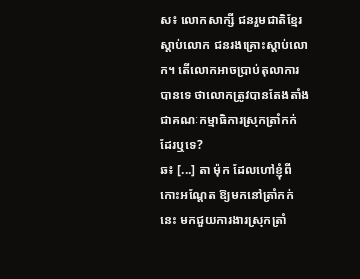ស៖ លោកសាក្សី ជនរួមជាតិខ្មែរស្តាប់លោក ជនរងគ្រោះស្តាប់លោក។ តើលោកអាចប្រាប់តុលាការបានទេ ថាលោកត្រូវបានតែងតាំងជាគណៈកម្មាធិការស្រុកត្រាំកក់ ដែរឬទេ?
ឆ៖ [...] តា ម៉ុក ដែលហៅខ្ញុំពីកោះអណ្តែត ឱ្យមកនៅត្រាំកក់នេះ មកជួយការងារស្រុកត្រាំ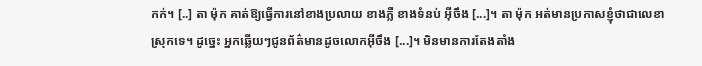កក់។ [..] តា ម៉ុក គាត់ឱ្យធ្វើការនៅខាងប្រលាយ ខាងភ្លឺ ខាងទំនប់ អ៊ីចឹង [...]។ តា ម៉ុក អត់មានប្រកាសខ្ញុំថាជាលេខាស្រុកទេ។ ដូច្នេះ អ្នកឆ្លើយៗជូនព័ត៌មានដូចលោកអ៊ីចឹង [...]។ មិនមានការតែងតាំង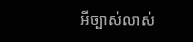អីច្បាស់លាស់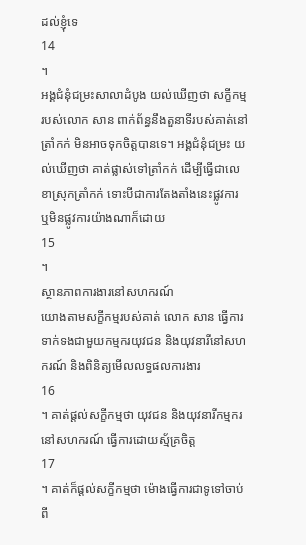ដល់ខ្ញុំទេ
14
។
អង្គជំនុំជម្រះសាលាដំបូង យល់ឃើញថា សក្ខីកម្មរបស់លោក សាន ពាក់ព័ន្ធនឹងតួនាទីរបស់គាត់នៅត្រាំកក់ មិនអាចទុកចិត្តបានទេ។ អង្គជំនុំជម្រះ យល់ឃើញថា គាត់ផ្លាស់ទៅត្រាំកក់ ដើម្បីធ្វើជាលេខាស្រុកត្រាំកក់ ទោះបីជាការតែងតាំងនេះផ្លូវការ ឬមិនផ្លូវការយ៉ាងណាក៏ដោយ
15
។
ស្ថានភាពការងារនៅសហករណ៍
យោងតាមសក្ខីកម្មរបស់គាត់ លោក សាន ធ្វើការទាក់ទងជាមួយកម្មករយុវជន និងយុវនារីនៅសហករណ៍ និងពិនិត្យមើលលទ្ធផលការងារ
16
។ គាត់ផ្តល់សក្ខីកម្មថា យុវជន និងយុវនារីកម្មករនៅសហករណ៍ ធ្វើការដោយស្ម័គ្រចិត្ត
17
។ គាត់ក៏ផ្តល់សក្ខីកម្មថា ម៉ោងធ្វើការជាទូទៅចាប់ពី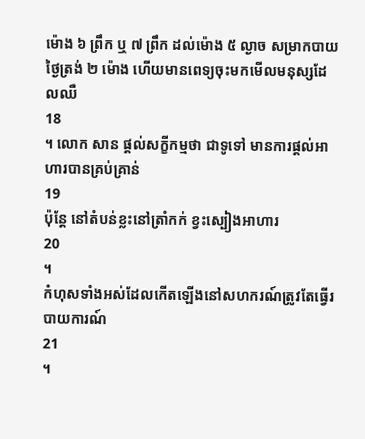ម៉ោង ៦ ព្រឹក ឬ ៧ ព្រឹក ដល់ម៉ោង ៥ ល្ងាច សម្រាកបាយថ្ងៃត្រង់ ២ ម៉ោង ហើយមានពេទ្យចុះមកមើលមនុស្សដែលឈឺ
18
។ លោក សាន ផ្តល់សក្ខីកម្មថា ជាទូទៅ មានការផ្តល់អាហារបានគ្រប់គ្រាន់
19
ប៉ុន្តែ នៅតំបន់ខ្លះនៅត្រាំកក់ ខ្វះស្បៀងអាហារ
20
។
កំហុសទាំងអស់ដែលកើតឡើងនៅសហករណ៍ត្រូវតែធ្វើរបាយការណ៍
21
។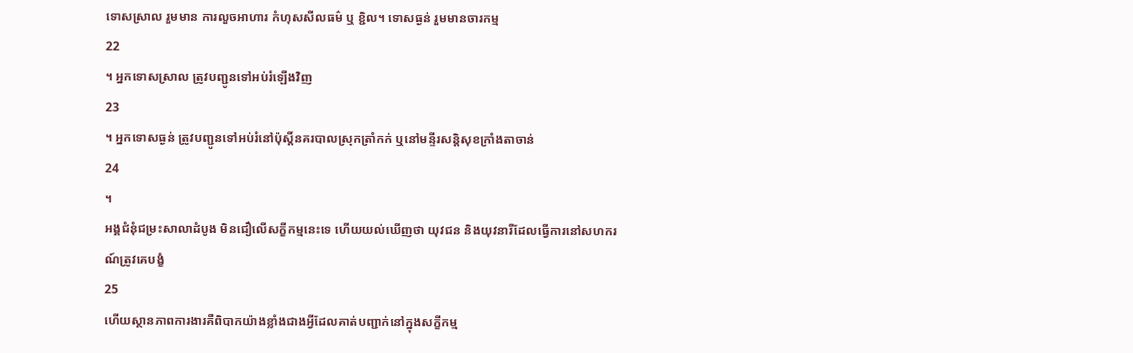ទោសស្រាល រួមមាន ការលួចអាហារ កំហុសសីលធម៌ ឬ ខ្ជិល។ ទោសធ្ងន់ រួមមានចារកម្ម
22
។ អ្នកទោសស្រាល ត្រូវបញ្ជូនទៅអប់រំឡើងវិញ
23
។ អ្នកទោសធ្ងន់ ត្រូវបញ្ជូនទៅអប់រំនៅប៉ុស្តិ៍នគរបាលស្រុកត្រាំកក់ ឬនៅមន្ទីរសន្តិសុខក្រាំងតាចាន់
24
។
អង្គជំនុំជម្រះសាលាដំបូង មិនជឿលើសក្ខីកម្មនេះទេ ហើយយល់ឃើញថា យុវជន និងយុវនារីដែលធ្វើការនៅសហករណ៍ត្រូវគេបង្ខំ
25
ហើយស្ថានភាពការងារគឺពិបាកយ៉ាងខ្លាំងជាងអ្វីដែលគាត់បញ្ជាក់នៅក្នុងសក្ខីកម្ម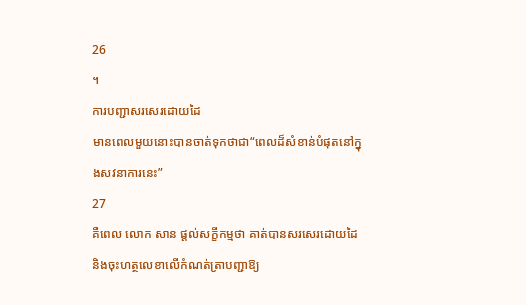26
។
ការបញ្ជាសរសេរដោយដៃ
មានពេលមួយនោះបានចាត់ទុកថាជា“ពេលដ៏សំខាន់បំផុតនៅក្នុងសវនាការនេះ”
27
គឺពេល លោក សាន ផ្តល់សក្ខីកម្មថា គាត់បានសរសេរដោយដៃ និងចុះហត្ថលេខាលើកំណត់ត្រាបញ្ជាឱ្យ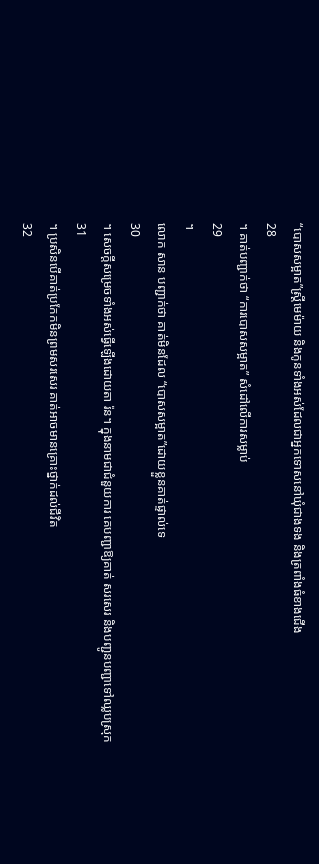“បោសសម្អាត”ស្ត្រីមេម៉ាយ និងកូនទាំងអស់ដែលជាអ្នកទោសនៅឃុំជាងទង និងត្រពាំងធំខាងជើង
28
។ គាត់បញ្ជាក់ថា “ការបោសសម្អាត” សំដៅលើការសម្លាប់
29
។
លោក សាន បញ្ជាក់ថា គាត់មិនដែល “បោសសម្អាត”ដោយខ្លួនគាត់ផ្ទាល់ទេ
30
។ សេចក្តីសម្រេចទាំងអស់ធ្វើឡើងដោយតា រ៉ន។ ក្នុងនាមជាជំនួយការ គេបញ្ជាឱ្យគាត់ សរសេរ និងបញ្ជូនបញ្ជាទៅឈ្លបស្រុក
31
។ ប្រសិនបើគាត់ប្រកែកមិនព្រមសរសេរ គាត់អាចមានគ្រោះថ្នាក់ដល់ជីវិត
32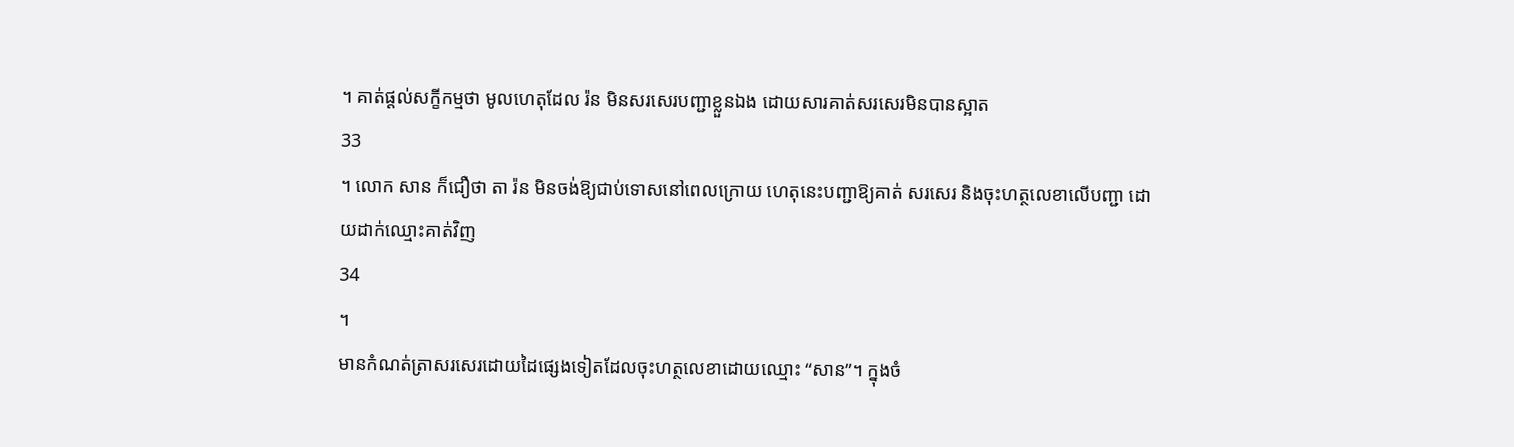។ គាត់ផ្តល់សក្ខីកម្មថា មូលហេតុដែល រ៉ន មិនសរសេរបញ្ជាខ្លួនឯង ដោយសារគាត់សរសេរមិនបានស្អាត
33
។ លោក សាន ក៏ជឿថា តា រ៉ន មិនចង់ឱ្យជាប់ទោសនៅពេលក្រោយ ហេតុនេះបញ្ជាឱ្យគាត់ សរសេរ និងចុះហត្ថលេខាលើបញ្ជា ដោយដាក់ឈ្មោះគាត់វិញ
34
។
មានកំណត់ត្រាសរសេរដោយដៃផ្សេងទៀតដែលចុះហត្ថលេខាដោយឈ្មោះ “សាន”។ ក្នុងចំ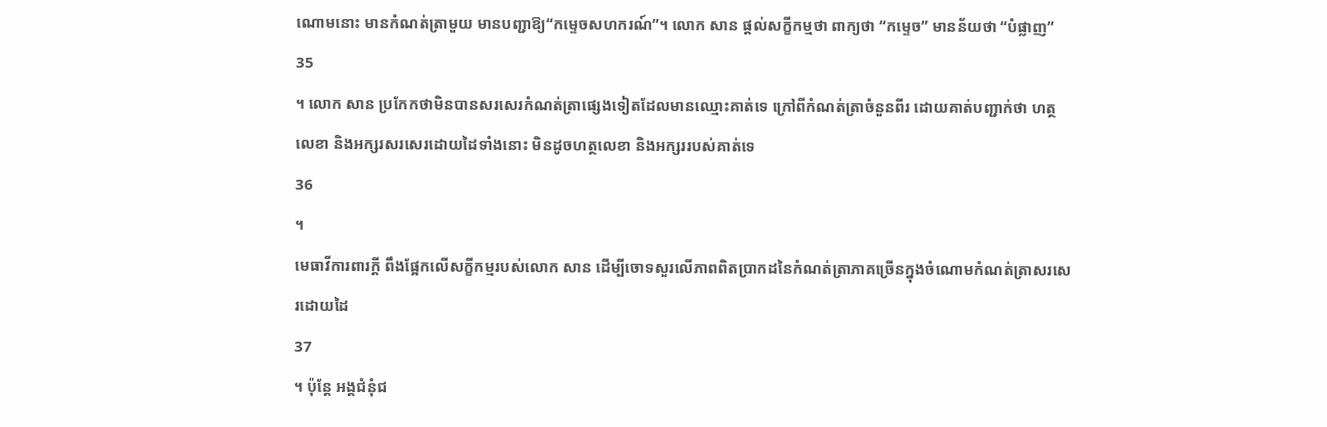ណោមនោះ មានកំណត់ត្រាមួយ មានបញ្ជាឱ្យ“កម្ទេចសហករណ៍”។ លោក សាន ផ្តល់សក្ខីកម្មថា ពាក្យថា “កម្ទេច” មានន័យថា “បំផ្លាញ”
35
។ លោក សាន ប្រកែកថាមិនបានសរសេរកំណត់ត្រាផ្សេងទៀតដែលមានឈ្មោះគាត់ទេ ក្រៅពីកំណត់ត្រាចំនួនពីរ ដោយគាត់បញ្ជាក់ថា ហត្ថលេខា និងអក្សរសរសេរដោយដៃទាំងនោះ មិនដូចហត្ថលេខា និងអក្សររបស់គាត់ទេ
36
។
មេធាវីការពារក្តី ពឹងផ្អែកលើសក្ខីកម្មរបស់លោក សាន ដើម្បីចោទសួរលើភាពពិតប្រាកដនៃកំណត់ត្រាភាគច្រើនក្នុងចំណោមកំណត់ត្រាសរសេរដោយដៃ
37
។ ប៉ុន្តែ អង្គជំនុំជ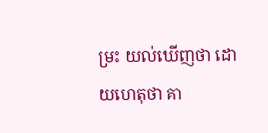ម្រះ យល់ឃើញថា ដោយហេតុថា គា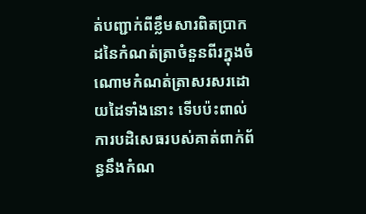ត់បញ្ជាក់ពីខ្លឹមសារពិតប្រាកដនៃកំណត់ត្រាចំនួនពីរក្នុងចំណោមកំណត់ត្រាសរសរដោយដៃទាំងនោះ ទើបប៉ះពាល់ការបដិសេធរបស់គាត់ពាក់ព័ន្ធនឹងកំណ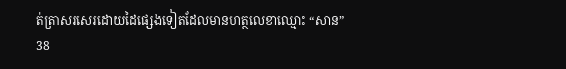ត់ត្រាសរសេរដោយដៃផ្សេងទៀតដែលមានហត្ថលេខាឈ្មោះ “សាន”
38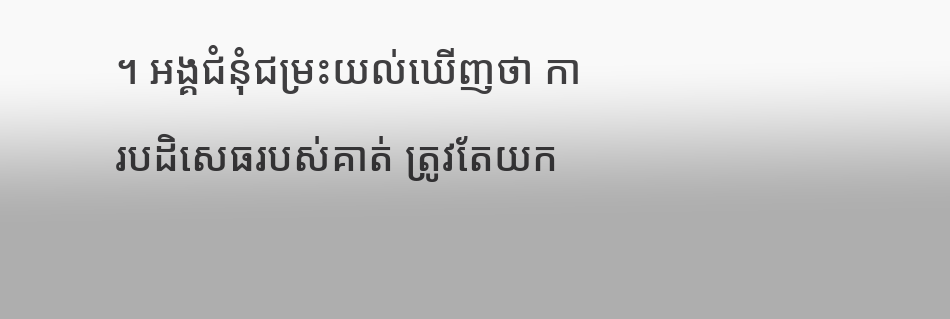។ អង្គជំនុំជម្រះយល់ឃើញថា ការបដិសេធរបស់គាត់ ត្រូវតែយក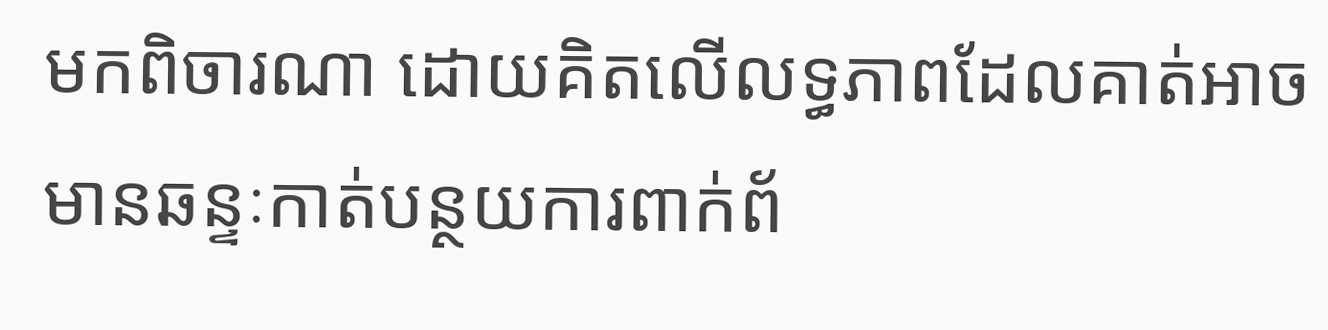មកពិចារណា ដោយគិតលើលទ្ធភាពដែលគាត់អាចមានឆន្ទៈកាត់បន្ថយការពាក់ព័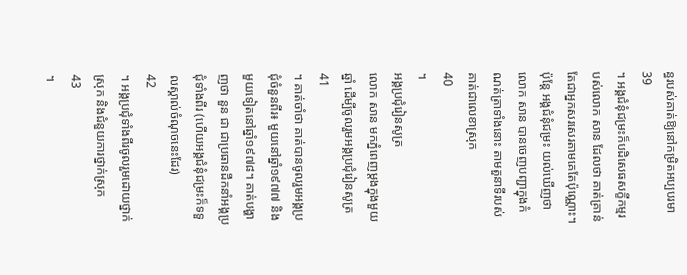ន្ធរបស់គាត់ឱ្យនៅកម្រិតអប្បបរមា
39
។ អង្គជំនុំជម្រះក៏បដិសេធសក្ខីកម្មរបស់លោក សាន ដែលថា គាត់គ្រាន់តែជាអ្នកសរសេរតាមគេតែប៉ុណ្ណោះ។ ប៉ុន្តែ អង្គជំនុំជម្រះ យល់ឃើញថា លោក សាន បានចេញបញ្ជាក្នុងកំណត់ត្រាទាំងនោះ តាមតួនាទីរបស់គាត់ជាលេខាស្រុក
40
។
អង្គប្រជុំរៀនសូត្រ
លោក សាន មកភ្នំពេញម្តងក្នុងមួយឆ្នាំ ដើម្បីចូលរួមអង្គប្រជុំរៀនសូត្រ
41
។ គាត់ចាំថា គាត់បានចូលរួមអង្គប្រជុំចំនួនពីរ៖ មួយនៅឆ្នាំ១៩៧៧ និងមួយទៀតនៅឆ្នាំ១៩៧៨។ គាត់បង្ហាញថា នួន ជា ជាប្រធានដឹកនាំអង្គប្រជុំទាំងពីរ (ហើយអង្គជំនុំជម្រះក៏ទទួលស្គាល់ចំណុចនេះដែរ)
42
។ អង្គប្រជុំទាំងពីរចូលរួមដោយថ្នាក់ស្រុក និងជំនួយការថ្នាក់ស្រុក
43
។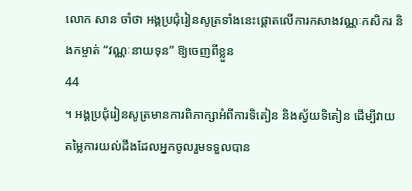លោក សាន ចាំថា អង្គប្រជុំរៀនសូត្រទាំងនេះផ្តោតលើការកសាងវណ្ណៈកសិករ និងកម្ចាត់ “វណ្ណៈនាយទុន” ឱ្យចេញពីខ្លួន
44
។ អង្គប្រជុំរៀនសូត្រមានការពិភាក្សាអំពីការទិតៀន និងស្វ័យទិតៀន ដើម្បីវាយតម្លៃការយល់ដឹងដែលអ្នកចូលរួមទទួលបាន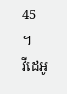45
។
វីដេអូ